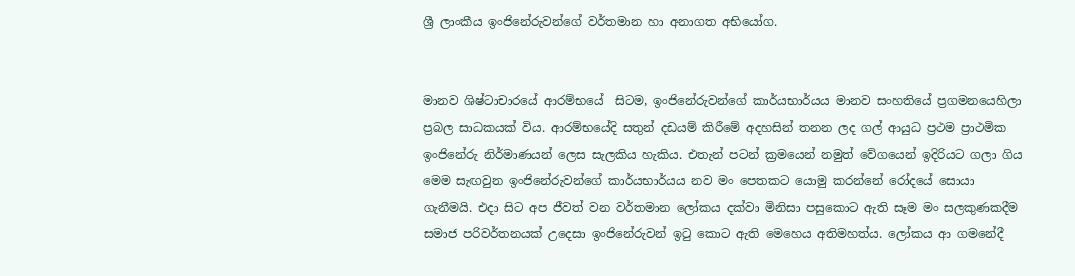ශ්‍රී ලාංකීය ඉංජිනේරුවන්ගේ වර්තමාන හා අනාගත අභියෝග.


මානව ශිෂ්ටාචාරයේ ආරම්භයේ  සිටම, ඉංජිනේරුවන්ගේ කාර්යභාර්යය මානව සංහතියේ ප්‍රගමනයෙහිලා ප්‍රබල සාධකයක් විය. ආරම්භයේදි සතුන් දඩයම් කිරීමේ අදහසින් තනන ලද ගල් ආයුධ ප්‍රථම ප්‍රාථමික ඉංජිනේරු නිර්මාණයන් ලෙස සැලකිය හැකිය. එතැන් පටන් ක්‍රමයෙන් නමුත් වේගයෙන් ඉදිරියට ගලා ගිය මෙම සැඟවුන ඉංජිනේරුවන්ගේ කාර්යභාර්යය නව මං පෙතකට යොමු කරන්නේ රෝදයේ සොයා ගැනීමයි. එදා සිට අප ජීවත් වන වර්තමාන ලෝකය දක්වා මිනිසා පසුකොට ඇති සෑම මං සලකුණකදීම සමාජ පරිවර්තනයක් උදෙසා ඉංජිනේරුවන් ඉටු කොට ඇති මෙහෙය අතිමහත්ය. ලෝකය ආ ගමනේදී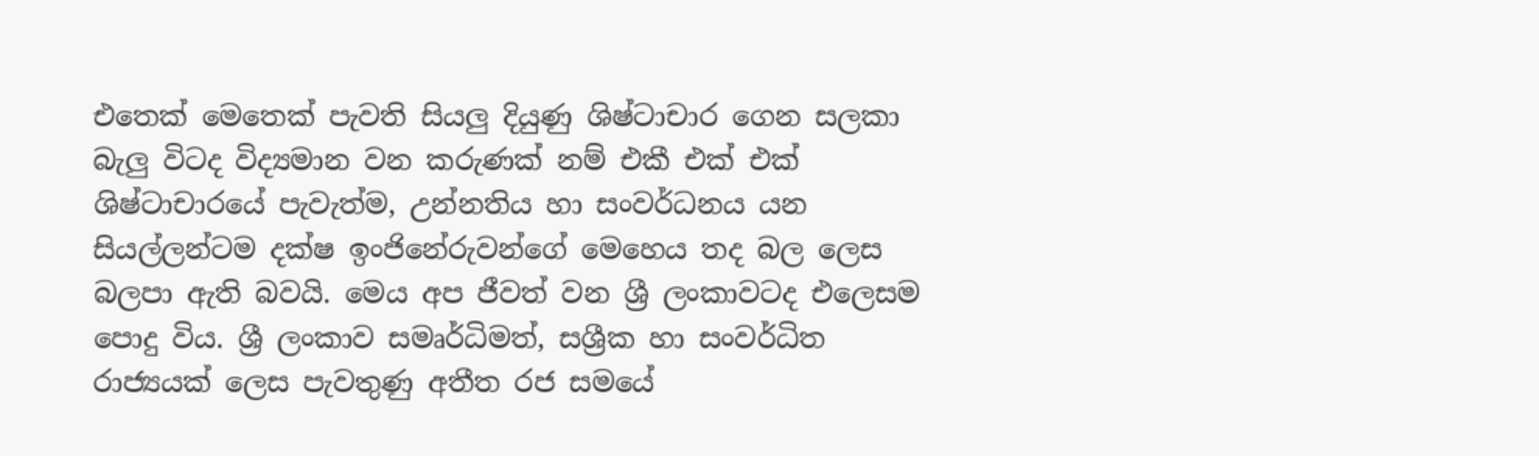එතෙක් මෙතෙක් පැවති සියලු දියුණු ශිෂ්ටාචාර ගෙන සලකා බැලු විටද විද්‍යමාන වන කරුණක් නම් එකී එක් එක් ශිෂ්ටාචාරයේ පැවැත්ම, උන්නතිය හා සංවර්ධනය යන සියල්ලන්ටම දක්ෂ ඉංජිනේරුවන්ගේ මෙහෙය තද බල ලෙස බලපා ඇති බවයි. මෙය අප ජීවත් වන ශ්‍රී ලංකාවටද එලෙසම පොදු විය. ශ්‍රී ලංකාව සමෘර්ධිමත්, සශ්‍රීක හා සංවර්ධිත රාජ්‍යයක් ලෙස පැවතුණු අතීත රජ සමයේ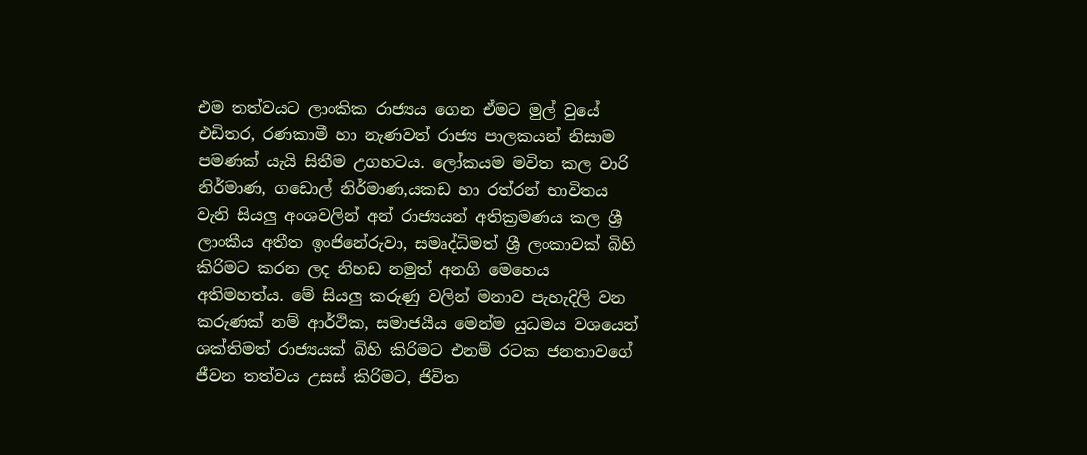එම තත්වයට ලාංකික රාජ්‍යය ගෙන ඒමට මුල් වුයේ එඩිතර, රණකාමී හා නැණවත් රාජ්‍ය පාලකයන් නිසාම පමණක් යැයි සිතීම උගහටය. ලෝකයම මවිත කල වාරි නිර්මාණ, ගඩොල් නිර්මාණ,යකඩ හා රත්රන් භාවිතය වැනි සියලු අංශවලින් අන් රාජ්‍යයන් අතික්‍රමණය කල ශ්‍රී ලාංකීය අතීත ඉංජිනේරුවා, සමෘද්ධිමත් ශ්‍රී ලංකාවක් බිහි කිරිමට කරන ලද නිහඩ නමුත් අනගි මෙහෙය අතිමහත්ය. මේ සියලු කරුණු වලින් මනාව පැහැදිලි වන කරුණක් නම් ආර්ථික, සමාජයීය මෙන්ම යුධමය වශයෙන් ශක්තිමත් රාජ්‍යයක් බිහි කිරිමට එනම් රටක ජනතාවගේ ජීවන තත්වය උසස් කිරිමට, ජිවිත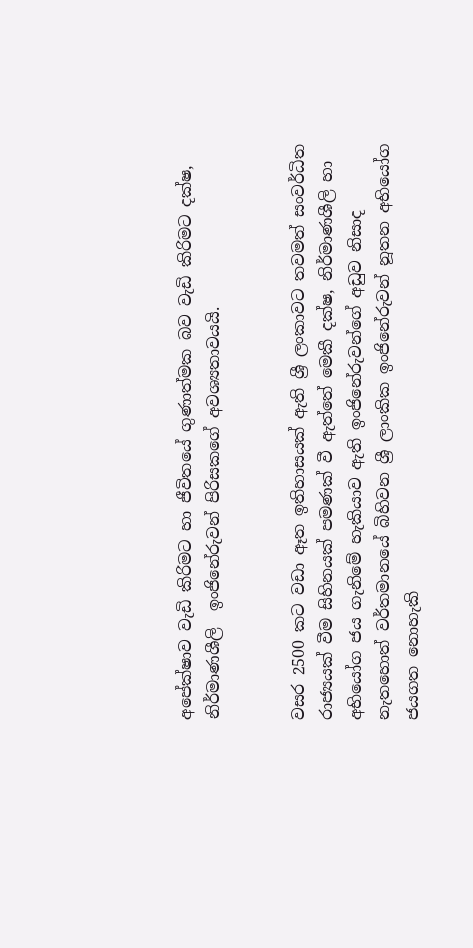අපේක්ෂාව වැඩි කිරිමට හා ජීවිතයේ ගුණාත්මක බව වැඩි කිරිමට දක්ෂ, නිර්මාණශීලි  ඉංජිනේරුවන් පිරිසකගේ අවශ්‍යතාවයයි.


වසර 2500 කට වඩා ඈත ඉතිහාසයක් ඇති ශ්‍රී ලංකාවට තවමත් සංවර්ධිත රාජ්‍යයක් වීම සිහිනයක් පමණක් වී ඇත්තේ මෙකී දක්ෂ, නිර්මාණශීලි හා අභියෝග ජය ගැනිමේ හැකියාව ඇති ඉංජිනේරුවන්ගේ අඩුව නිසාද නැතහොත් වර්තමානයේ බිහිවන ශ්‍රී ලාංකික ඉංජිනේරුවන් නූතන අභියෝග ජයගත නොහැකි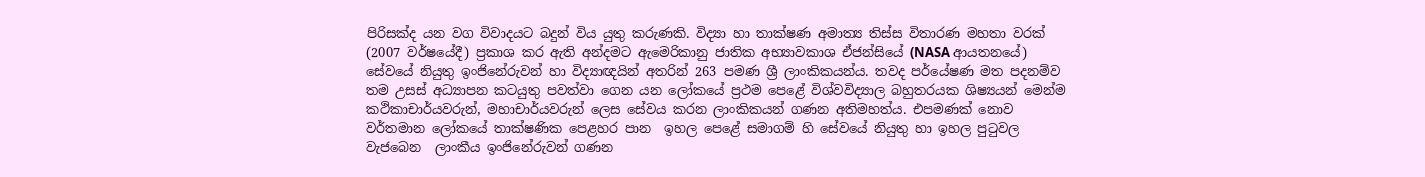පිරිසක්ද යන වග විවාදයට බදුන් විය යුතු කරුණකි. විද්‍යා හා තාක්ෂණ අමාත්‍ය තිස්ස විතාරණ මහතා වරක් (2007 වර්ෂයේදී) ප්‍රකාශ කර ඇති අන්දමට ඇමෙරිකානු ජාතික අභ්‍යාවකාශ ඒජන්සියේ (NASA ආයතනයේ) සේවයේ නියුතු ඉංජිනේරුවන් හා විද්‍යාඥයින් අතරින් 263 පමණ ශ්‍රී ලාංකිකයන්ය. තවද පර්යේෂණ මත පදනම්ව තම උසස් අධ්‍යාපන කටයුතු පවත්වා ගෙන යන ලෝකයේ ප්‍රථම පෙළේ විශ්වවිද්‍යාල බහුතරයක ශිෂ්‍යයන් මෙන්ම කථිකාචාර්යවරුන්, මහාචාර්යවරුන් ලෙස සේවය කරන ලාංකිකයන් ගණන අතිමහත්ය. එපමණක් නොව වර්තමාන ලෝකයේ තාක්ෂණික පෙළහර පාන  ඉහල පෙළේ සමාගම් හි සේවයේ නියුතු හා ඉහල පුටුවල වැජබෙන  ලාංකීය ඉංජිනේරුවන් ගණන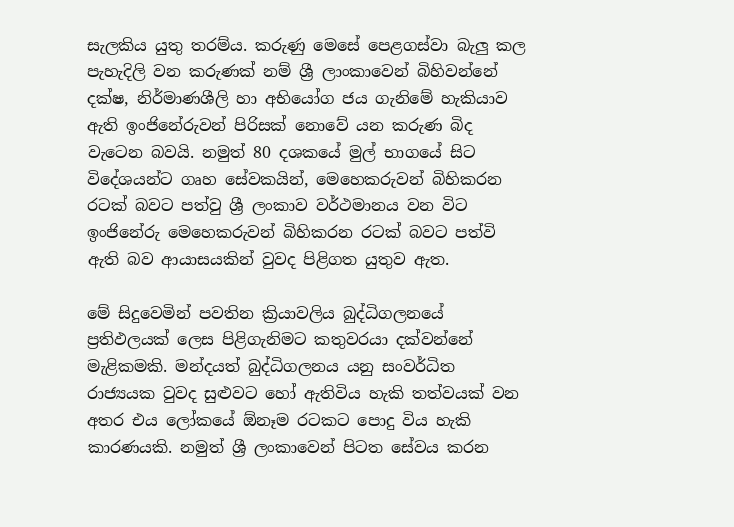සැලකිය යුතු තරම්ය. කරුණු මෙසේ පෙළගස්වා බැලු කල පැහැදිලි වන කරුණක් නම් ශ්‍රී ලාංකාවෙන් බිහිවන්නේ දක්ෂ, නිර්මාණශීලි හා අභියෝග ජය ගැනිමේ හැකියාව ඇති ඉංජිනේරුවන් පිරිසක් නොවේ යන කරුණ බිද වැටෙන බවයි. නමුත් 80 දශකයේ මුල් භාගයේ සිට විදේශයන්ට ගෘහ සේවකයින්, මෙහෙකරුවන් බිහිකරන රටක් බවට පත්වු ශ්‍රී ලංකාව වර්ථමානය වන විට ඉංජිනේරු මෙහෙකරුවන් බිහිකරන රටක් බවට පත්වි ඇති බව ආයාසයකින් වුවද පිළිගත යුතුව ඇත.

මේ සිදුවෙමින් පවතින ක්‍රියාවලිය බුද්ධිගලනයේ ප්‍රතිඵලයක් ලෙස පිළිගැනිමට කතුවරයා දක්වන්නේ මැළිකමකි. මන්දයත් බුද්ධිගලනය යනු සංවර්ධිත රාජ්‍යයක වුවද සුළුවට හෝ ඇතිවිය හැකි තත්වයක් වන අතර එය ලෝකයේ ඕනෑම රටකට පොදු විය හැකි කාරණයකි. නමුත් ශ්‍රී ලංකාවෙන් පිටත සේවය කරන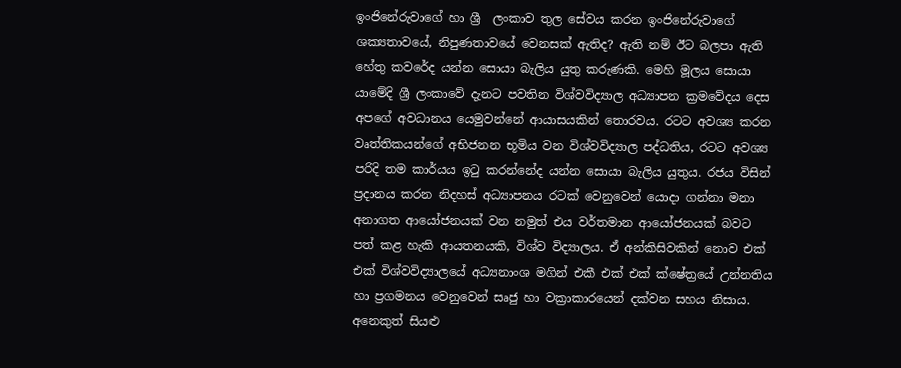ඉංජිනේරුවාගේ හා ශ්‍රී  ලංකාව තුල සේවය කරන ඉංජිනේරුවාගේ ශක්‍යතාවයේ, නිපුණතාවයේ වෙනසක් ඇතිද? ඇති නම් ඊට බලපා ඇති හේතු කවරේද යන්න සොයා බැලිය යුතු කරුණකි. මෙහි මූලය සොයා යාමේදි ශ්‍රී ලංකාවේ දැනට පවතින විශ්වවිද්‍යාල අධ්‍යාපන ක්‍රමවේදය දෙස අපගේ අවධානය යෙමුවන්නේ ආයාසයකින් තොරවය. රටට අවශ්‍ය කරන වෘත්තිකයන්ගේ අභිජනන භූමිය වන විශ්වවිද්‍යාල පද්ධතිය, රටට අවශ්‍ය පරිදි තම කාර්යය ඉටු කරන්නේද යන්න සොයා බැලිය යුතුය. රජය විසින් ප්‍රදානය කරන නිදහස් අධ්‍යාපනය රටක් වෙනුවෙන් යොදා ගන්නා මනා අනාගත ආයෝජනයක් වන නමුත් එය වර්තමාන ආයෝජනයක් බවට පත් කළ හැකි ආයතනයකි, විශ්ව විද්‍යාලය. ඒ අන්කිසිවකින් නොව එක් එක් විශ්වවිද්‍යාලයේ අධ්‍යනාංශ මගින් එකී එක් එක් ක්ෂේත්‍රයේ උන්නතිය හා ප්‍රගමනය වෙනුවෙන් සෘජු හා වක්‍රාකාරයෙන් දක්වන සහය නිසාය. අනෙකුත් සියළු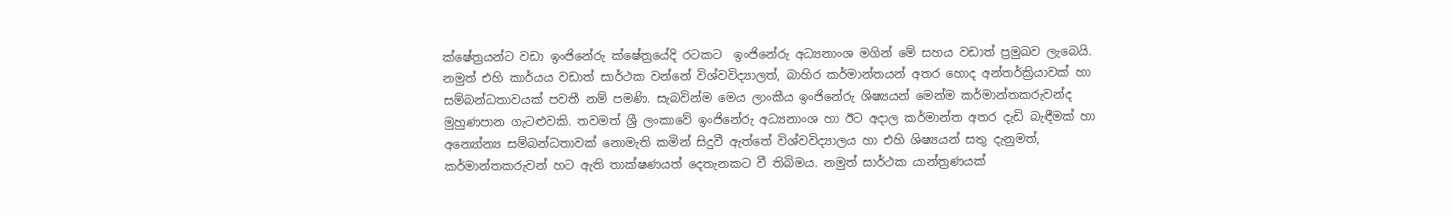ක්ෂේත්‍රයන්ට වඩා ඉංජිනේරු ක්ෂේත්‍රයේදි රටකට  ඉංජිනේරු අධ්‍යනාංශ මගින් මේ සහය වඩාත් ප්‍රමුඛව ලැබෙයි. නමුත් එහි කාර්යය වඩාත් සාර්ථක වන්නේ විශ්වවිද්‍යාලත්, බාහිර කර්මාන්තයන් අතර හොද අන්තර්ක්‍රියාවක් හා සම්බන්ධතාවයක් පවතී නම් පමණි. සැබවින්ම මෙය ලාංකීය ඉංජිනේරු ශිෂ්‍යයන් මෙන්ම කර්මාන්තකරුවන්ද මුහුණපාන ගැටළුවකි. තවමත් ශ්‍රී ලංකාවේ ඉංජිනේරු අධ්‍යනාංශ හා ඊට අදාල කර්මාන්ත අතර දැඩි බැඳීමක් හා අන්‍යෝන්‍ය සම්බන්ධතාවක් නොමැති කමින් සිදුවී ඇත්තේ විශ්වවිද්‍යාලය හා එහි ශිෂ්‍යයන් සතු දැනුමත්, කර්මාන්තකරුවන් හට ඇති තාක්ෂණයත් දෙතැනකට වී තිබිමය. නමුත් සාර්ථක යාන්ත්‍රණයක්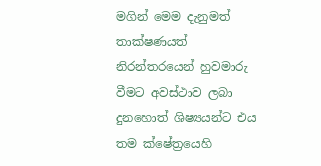මගින් මෙම දැනුමත් තාක්ෂණයත් නිරන්තරයෙන් හුවමාරු වීමට අවස්ථාව ලබා දුනහොත් ශිෂ්‍යයන්ට එය තම ක්ෂේත්‍රයෙහි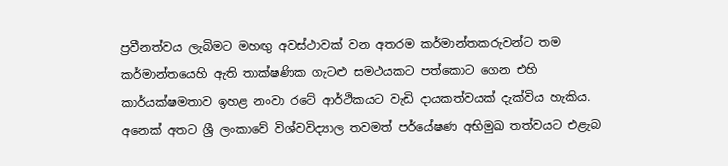ප්‍රවීනත්වය ලැබිමට මහඟු අවස්ථාවක් වන අතරම කර්මාන්තකරුවන්ට තම කර්මාන්තයෙහි ඇති තාක්ෂණික ගැටළු සමථයකට පත්කොට ගෙන එහි කාර්යක්ෂමතාව ඉහළ නංවා රටේ ආර්ථිකයට වැඩි දායකත්වයක් දැක්විය හැකිය. අනෙක් අතට ශ්‍රී ලංකාවේ විශ්වවිද්‍යාල තවමත් පර්යේෂණ අභිමුඛ තත්වයට එළැබ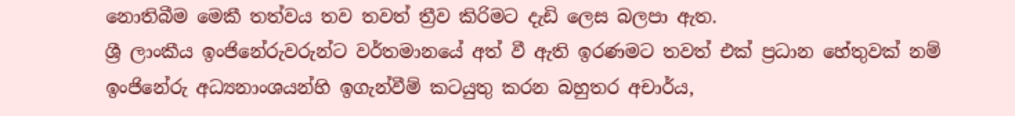නොතිබීම මෙකී තත්වය තව තවත් ත්‍රීව කිරිමට දැඩි ලෙස බලපා ඇත.
ශ්‍රී ලාංකීය ඉංජිනේරුවරුන්ට වර්තමානයේ අත් වී ඇති ඉරණමට තවත් එක් ප්‍රධාන හේතුවක් නම් ඉංජිනේරු අධ්‍යනාංශයන්හි ඉගැන්වීම් කටයුතු කරන බහුතර අචාර්ය,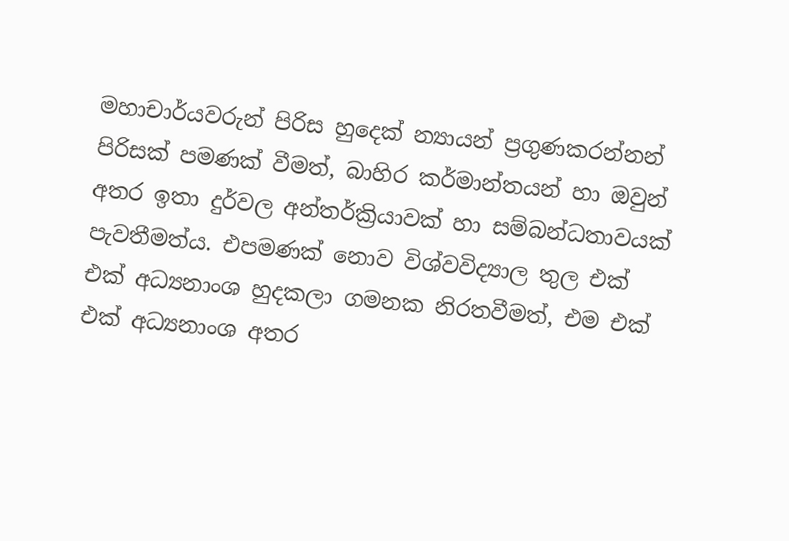මහාචාර්යවරුන් පිරිස හුදෙක් න්‍යායන් ප්‍රගුණකරන්නන් පිරිසක් පමණක් වීමත්, බාහිර කර්මාන්තයන් හා ඔවුන් අතර ඉතා දුර්වල අන්තර්ක්‍රියාවක් හා සම්බන්ධතාවයක් පැවතීමත්ය. එපමණක් නොව විශ්වවිද්‍යාල තුල එක් එක් අධ්‍යනාංශ හුදකලා ගමනක නිරතවීමත්, එම එක් එක් අධ්‍යනාංශ අතර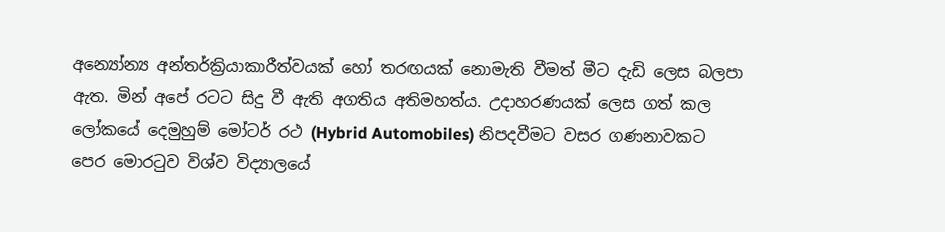අන්‍යෝන්‍ය අන්තර්ක්‍රියාකාරීත්වයක් හෝ තරඟයක් නොමැති වීමත් මීට දැඩි ලෙස බලපා ඇත. මින් අපේ රටට සිදු වී ඇති අගතිය අතිමහත්ය. උදාහරණයක් ලෙස ගත් කල ලෝකයේ දෙමුහුම් මෝටර් රථ (Hybrid Automobiles) නිපදවීමට වසර ගණනාවකට පෙර මොරටුව විශ්ව විද්‍යාලයේ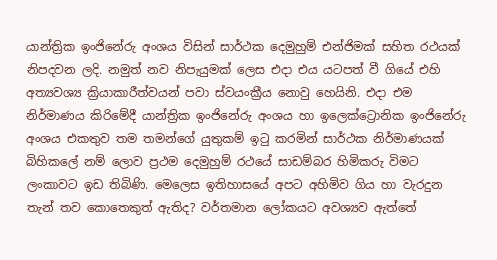යාන්ත්‍රික ඉංජිනේරු අංශය විසින් සාර්ථක දෙමුහුම් එන්ජිමක් සහිත රථයක් නිපදවන ලදි. නමුත් නව නිපැයුමක් ලෙස එදා එය යටපත් වී ගියේ එහි අත්‍යවශ්‍ය ක්‍රියාකාරීත්වයන් පවා ස්වයංක්‍රීය නොවු හෙයිනි. එදා එම නිර්මාණය කිරිමේදී යාන්ත්‍රික ඉංජිනේරු අංශය හා ඉලෙක්ට්‍රොනික ඉංජිනේරු අංශය එකතුව තම තමන්ගේ යුතුකම් ඉටු කරමින් සාර්ථක නිර්මාණයක් බිහිකලේ නම් ලොව ප්‍රථම දෙමුහුම් රථයේ සාඩම්බර හිමිකරු විමට ලංකාවට ඉඩ තිබිණි. මෙලෙස ඉතිහාසයේ අපට අහිමිව ගිය හා වැරදුන තැන් තව කොතෙකුත් ඇතිද? වර්තමාන ලෝකයට අවශ්‍යව ඇත්තේ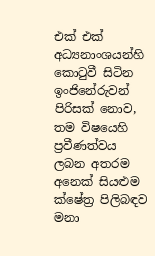එක් එක් අධ්‍යනාංශයන්හි කොටුවී සිටින ඉංජිනේරුවන් පිරිසක් නොව, තම විෂයෙහි ප්‍රවීණත්වය ලබන අතරම අනෙක් සියළුම ක්ෂේත්‍ර පිලිබඳව මනා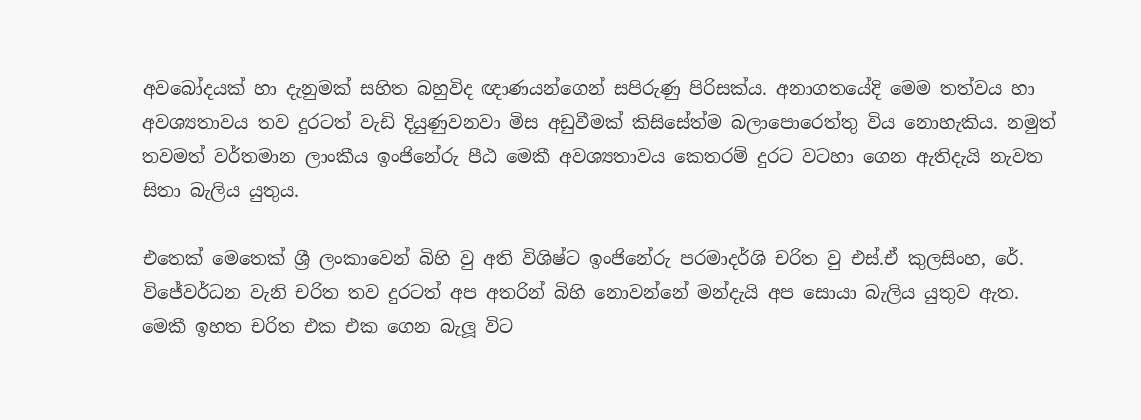අවබෝදයක් හා දැනුමක් සහිත බහුවිද ඥාණයන්ගෙන් සපිරුණු පිරිසක්ය. අනාගතයේදි මෙම තත්වය හා අවශ්‍යතාවය තව දුරටත් වැඩි දියුණුවනවා මිස අඩුවීමක් කිසිසේත්ම බලාපොරෙත්තු විය නොහැකිය. නමුත් තවමත් වර්තමාන ලාංකීය ඉංජිනේරු පීඨ මෙකී අවශ්‍යතාවය කෙතරම් දුරට වටහා ගෙන ඇතිදැයි නැවත සිතා බැලිය යුතුය.

එතෙක් මෙතෙක් ශ්‍රී ලංකාවෙන් බිහි වු අති විශිෂ්ට ඉංජිනේරු පරමාදර්ශි චරිත වු එස්.ඒ කුලසිංහ, රේ. විජේවර්ධන වැනි චරිත තව දුරටත් අප අතරින් බිහි නොවන්නේ මන්දැයි අප සොයා බැලිය යුතුව ඇත. මෙකී ඉහත චරිත එක එක ගෙන බැලූ විට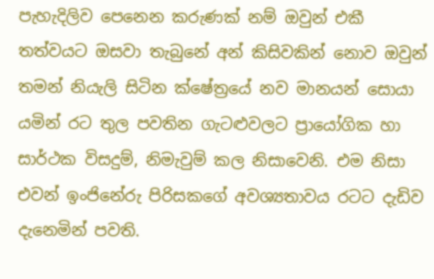පැහැදිලිව පෙනෙන කරුණක් නම් ඔවුන් එකී තත්වයට ඔසවා තැබුනේ අන් කිසිවකින් නොව ඔවුන් තමන් නියැලි සිටින ක්ෂේත්‍රයේ නව මානයන් සොයා යමින් රට තුල පවතින ගැටළුවලට ප්‍රායෝගික හා සාර්ථක විසදුම්, නිමැවුම් කල නිසාවෙනි. එම නිසා එවන් ඉංජිනේරු පිරිසකගේ අවශ්‍යතාවය රටට දැඩිව දැනෙමින් පවති.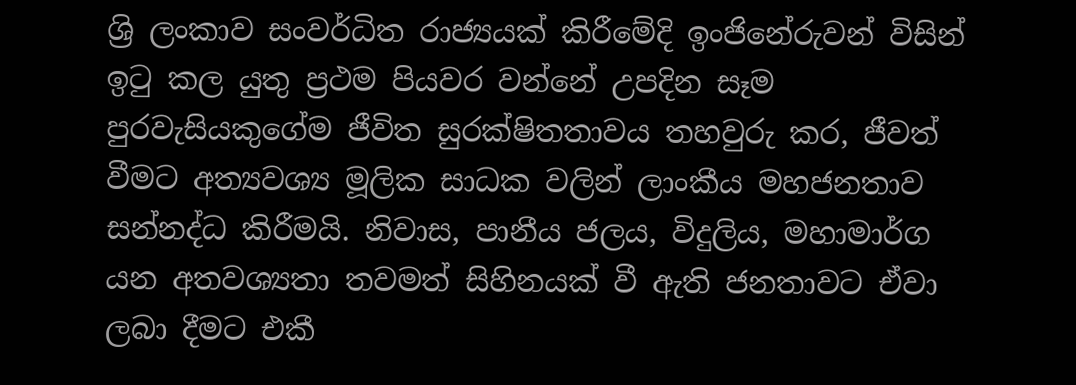ශ්‍රි ලංකාව සංවර්ධිත රාජ්‍යයක් කිරීමේදි ඉංජිනේරුවන් විසින් ඉටු කල යුතු ප්‍රථම පියවර වන්නේ උපදින සෑම පුරවැසියකුගේම ජීවිත සුරක්ෂිතතාවය තහවුරු කර, ජීවත් වීමට අත්‍යවශ්‍ය මූලික සාධක වලින් ලාංකීය මහජනතාව සන්නද්ධ කිරීමයි. නිවාස, පානීය ජලය, විදුලිය, මහාමාර්ග යන අතවශ්‍යතා තවමත් සිහිනයක් වී ඇති ජනතාවට ඒවා ලබා දීමට එකී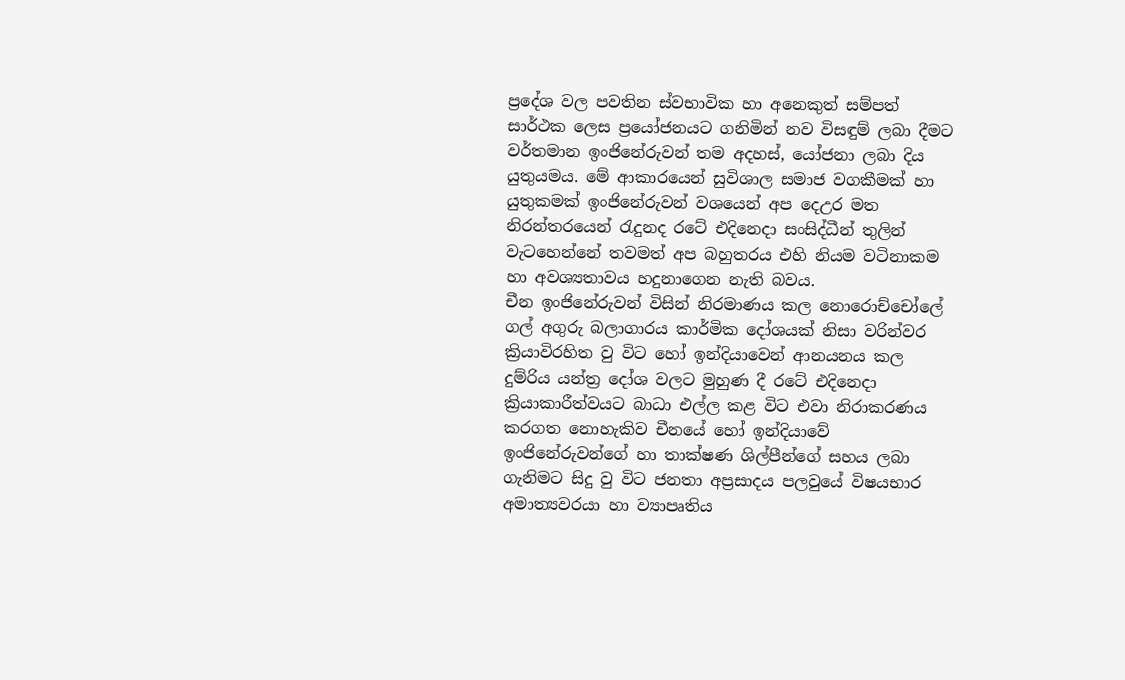ප්‍රදේශ වල පවතින ස්වභාවික හා අනෙකුත් සම්පත් සාර්ථක ලෙස ප්‍රයෝජනයට ගනිමින් නව විසඳුම් ලබා දීමට වර්තමාන ඉංජිනේරුවන් තම අදහස්, යෝජනා ලබා දිය යුතුයමය. මේ ආකාරයෙන් සුවිශාල සමාජ වගකීමක් හා යුතුකමක් ඉංජිනේරුවන් වශයෙන් අප දෙඋර මත නිරන්තරයෙන් රැදුනද රටේ එදිනෙදා සංසිද්ධීන් තුලින් වැටහෙන්නේ තවමත් අප බහුතරය එහි නියම වටිනාකම හා අවශ්‍යතාවය හදුනාගෙන නැති බවය.
චීන ඉංජිනේරුවන් විසින් නිරමාණය කල නොරොච්චෝලේ ගල් අගුරු බලාගාරය කාර්මික දෝශයක් නිසා වරින්වර ක්‍රියාවිරහිත වු විට හෝ ඉන්දියාවෙන් ආනයනය කල දුම්රිය යන්ත්‍ර දෝශ වලට මුහුණ දී රටේ එදිනෙදා ක්‍රියාකාරීත්වයට බාධා එල්ල කළ විට එවා නිරාකරණය කරගත නොහැකිව චීනයේ හෝ ඉන්දියාවේ ඉංජිනේරුවන්ගේ හා තාක්ෂණ ශිල්පීන්ගේ සහය ලබා ගැනිමට සිදු වු විට ජනතා අප්‍රසාදය පලවුයේ විෂයභාර අමාත්‍යවරයා හා ව්‍යාපෘතිය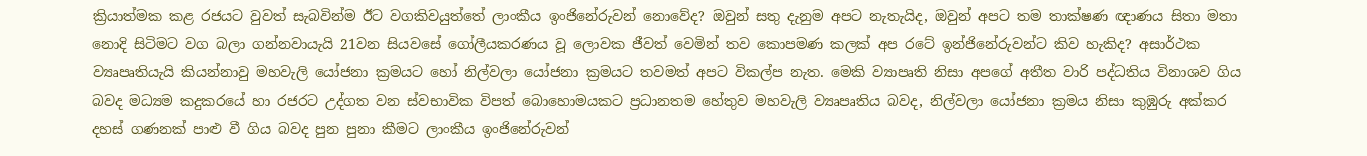ක්‍රියාත්මක කළ රජයට වුවත් සැබවින්ම ඊට වගකිවයුත්තේ ලාංකීය ඉංජිනේරුවන් නොවේද? ඔවුන් සතු දැනුම අපට නැතැයිද, ඔවුන් අපට තම තාක්ෂණ ඥාණය සිතා මතා නොදි සිටිමට වග බලා ගන්නවායැයි 21වන සියවසේ ගෝලීයකරණය වූ ලොවක ජීවත් වෙමින් තව කොපමණ කලක් අප රටේ ඉන්ජිනේරුවන්ට කිව හැකිද? අසාර්ථක ව්‍යෘපෘතියැයි කියන්නාවු මහවැලි යෝජනා ක්‍රමයට හෝ නිල්වලා යෝජනා ක්‍රමයට තවමත් අපට විකල්ප නැත. මෙකි ව්‍යාපෘති නිසා අපගේ අතීත වාරි පද්ධතිය විනාශව ගිය බවද මධ්‍යම කදුකරයේ හා රජරට උද්ගත වන ස්වභාවික විපත් බොහොමයකට ප්‍රධානතම හේතුව මහවැලි ව්‍යෘපෘතිය බවද, නිල්වලා යෝජනා ක්‍රමය නිසා කුඹුරු අක්කර දහස් ගණනක් පාළු වී ගිය බවද පුන පුනා කීමට ලාංකීය ඉංජිනේරුවන්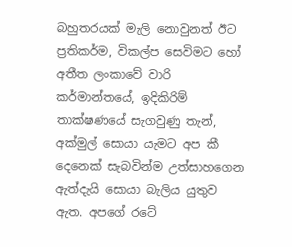බහුතරයක් මැලි නොවුනත් ඊට ප්‍රතිකර්ම, විකල්ප සෙවිමට හෝ අතීත ලංකාවේ වාරි කර්මාන්තයේ, ඉදිකිරිම් තාක්ෂණයේ සැගවුණු තැන්, අක්මුල් සොයා යැමට අප කී දෙනෙක් සැබවින්ම උත්සාහගෙන ඇත්දැයි සොයා බැලිය යුතුව ඇත. අපගේ රටේ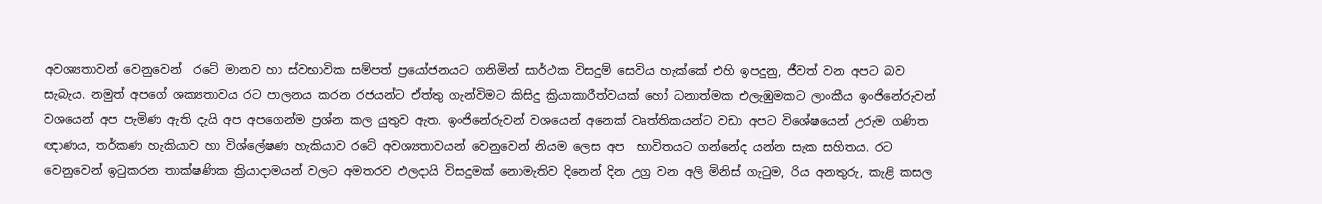අවශ්‍යතාවන් වෙනුවෙන්  රටේ මානව හා ස්වභාවික සම්පත් ප්‍රයෝජනයට ගනිමින් සාර්ථක විසදුම් සෙවිය හැක්කේ එහි ඉපදුනු, ජීවත් වන අපට බව සැබැය. නමුත් අපගේ ශක්‍යතාවය රට පාලනය කරන රජයන්ට ඒත්තු ගැන්විමට කිසිදු ක්‍රියාකාරීත්වයක් හෝ ධනාත්මක එලැඹුමකට ලාංකීය ඉංජිනේරුවන් වශයෙන් අප පැමිණ ඇති දැයි අප අපගෙන්ම ප්‍රශ්න කල යුතුව ඇත. ඉංජිනේරුවන් වශයෙන් අනෙක් වෘත්තිකයන්ට වඩා අපට විශේෂයෙන් උරුම ගණිත ඥාණය, තර්කණ හැකියාව හා විශ්ලේෂණ හැකියාව රටේ අවශ්‍යතාවයන් වෙනුවෙන් නියම ලෙස අප  භාවිතයට ගන්නේද යන්න සැක සහිතය. රට වෙනුවෙන් ඉටුකරන තාක්ෂණික ක්‍රියාදාමයන් වලට අමතරව ඵලදායි විසදුමක් නොමැතිව දිනෙන් දින උග්‍ර වන අලි මිනිස් ගැටුම, රිය අනතුරු, කැළි කසල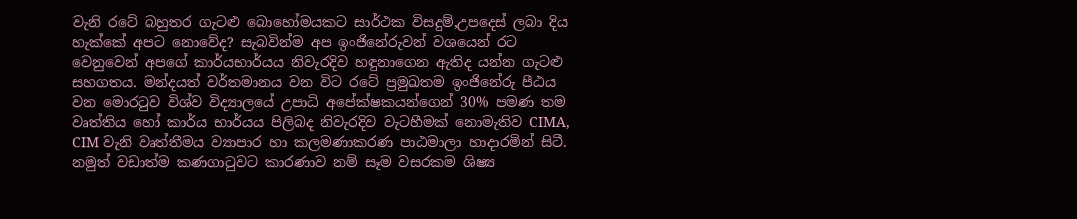වැනි රටේ බහුතර ගැටළු බොහෝමයකට සාර්ථක විසදුම්,උපදෙස් ලබා දිය හැක්කේ අපට නොවේද? සැබවින්ම අප ඉංජිනේරුවන් වශයෙන් රට වෙනුවෙන් අපගේ කාර්යභාර්යය නිවැරදිව හඳුනාගෙන ඇතිද යන්න ගැටළු සහගතය. මන්දයත් වර්තමානය වන විට රටේ ප්‍රමුඛතම ඉංජිනේරු පීඨය වන මොරටුව විශ්ව විද්‍යාලයේ උපාධි අපේක්ෂකයන්ගෙන් 30% පමණ තම වෘත්තිය හෝ කාර්ය භාර්යය පිලිබද නිවැරදිව වැටහීමක් නොමැතිව CIMA, CIM වැනි වෘත්තීමය ව්‍යාපාර හා කලමණාකරණ පාඨමාලා හාදාරමින් සිටී. නමුත් වඩාත්ම කණගාටුවට කාරණාව නම් සෑම වසරකම ශිෂ්‍ය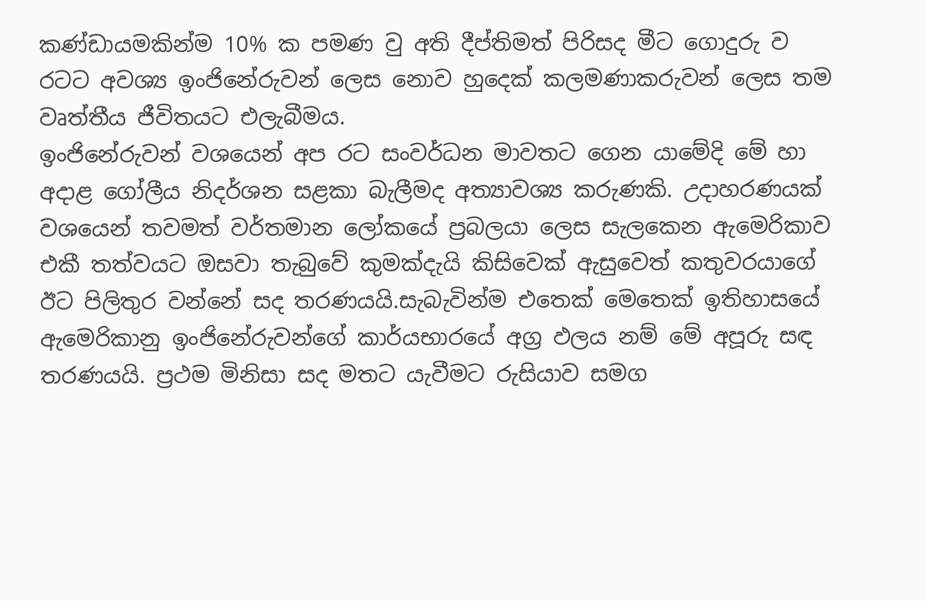කණ්ඩායමකින්ම 10% ක පමණ වු අති දීප්තිමත් පිරිසද මීට ගොදුරු ව රටට අවශ්‍ය ඉංජිනේරුවන් ලෙස නොව හුදෙක් කලමණාකරුවන් ලෙස තම වෘත්තීය ජීවිතයට එලැබීමය.
ඉංජිනේරුවන් වශයෙන් අප රට සංවර්ධන මාවතට ගෙන යාමේදි මේ හා අදාළ ගෝලීය නිදර්ශන සළකා බැලීමද අත්‍යාවශ්‍ය කරුණකි. උදාහරණයක් වශයෙන් තවමත් වර්තමාන ලෝකයේ ප්‍රබලයා ලෙස සැලකෙන ඇමෙරිකාව එකී තත්වයට ඔසවා තැබුවේ කුමක්දැයි කිසිවෙක් ඇසුවෙත් කතුවරයාගේ ඊට පිලිතුර වන්නේ සද තරණයයි.සැබැවින්ම එතෙක් මෙතෙක් ඉතිහාසයේ ඇමෙරිකානු ඉංජිනේරුවන්ගේ කාර්යභාරයේ අග්‍ර ඵලය නම් මේ අපූරු සඳ තරණයයි. ප්‍රථම මිනිසා සද මතට යැවීමට රුසියාව සමග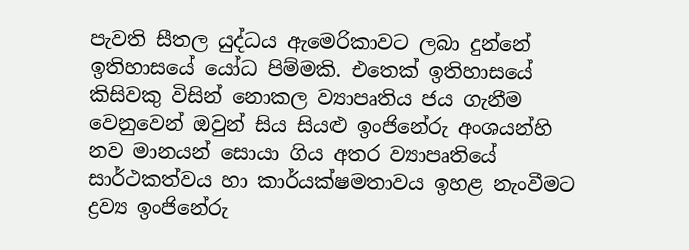පැවති සීතල යුද්ධය ඇමෙරිකාවට ලබා දුන්නේ ඉතිහාසයේ යෝධ පිම්මකි. එතෙක් ඉතිහාසයේ කිසිවකු විසින් නොකල ව්‍යාපෘතිය ජය ගැනීම වෙනුවෙන් ඔවුන් සිය සියළු ඉංජිනේරු අංශයන්හි නව මානයන් සොයා ගිය අතර ව්‍යාපෘතියේ සාර්ථකත්වය හා කාර්යක්ෂමතාවය ඉහළ නැංවීමට ද්‍රව්‍ය ඉංජිනේරු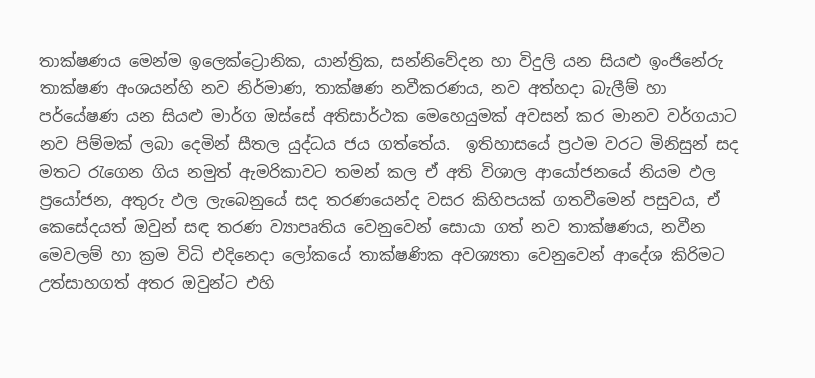තාක්ෂණය මෙන්ම ඉලෙක්ට්‍රොනික, යාන්ත්‍රික, සන්නිවේදන හා විදුලි යන සියළු ඉංජිනේරු තාක්ෂණ අංශයන්හි නව නිර්මාණ, තාක්ෂණ නවීකරණය, නව අත්හදා බැලීම් හා පර්යේෂණ යන සියළු මාර්ග ඔස්සේ අතිසාර්ථක මෙහෙයුමක් අවසන් කර මානව වර්ගයාට නව පිම්මක් ලබා දෙමින් සීතල යුද්ධය ජය ගත්තේය.  ඉතිහාසයේ ප්‍රථම වරට මිනිසුන් සද මතට රැගෙන ගිය නමුත් ඇමරිකාවට තමන් කල ඒ අති විශාල ආයෝජනයේ නියම ඵල ප්‍රයෝජන, අතුරු ඵල ලැබෙනුයේ සද තරණයෙන්ද වසර කිහිපයක් ගතවීමෙන් පසුවය, ඒ කෙසේදයත් ඔවුන් සඳ තරණ ව්‍යාපෘතිය වෙනුවෙන් සොයා ගත් නව තාක්ෂණය, නවීන මෙවලම් හා ක්‍රම විධි එදිනෙදා ලෝකයේ තාක්ෂණික අවශ්‍යතා වෙනුවෙන් ආදේශ කිරිමට උත්සාහගත් අතර ඔවුන්ට එහි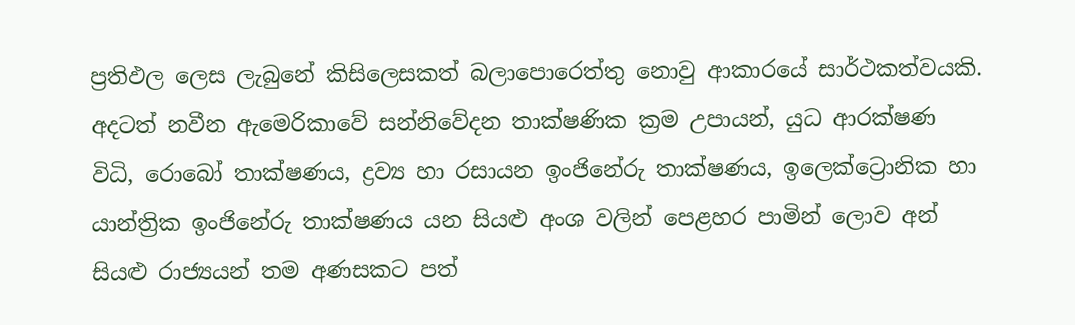ප්‍රතිඵල ලෙස ලැබුනේ කිසිලෙසකත් බලාපොරෙත්තු නොවු ආකාරයේ සාර්ථකත්වයකි. අදටත් නවීන ඇමෙරිකාවේ සන්නිවේදන තාක්ෂණික ක්‍රම උපායන්, යුධ ආරක්ෂණ විධි, රොබෝ තාක්ෂණය, ද්‍රව්‍ය හා රසායන ඉංජිනේරු තාක්ෂණය, ඉලෙක්ට්‍රොනික හා යාන්ත්‍රික ඉංජිනේරු තාක්ෂණය යන සියළු අංශ වලින් පෙළහර පාමින් ලොව අන්  සියළු රාජ්‍යයන් තම අණසකට පත්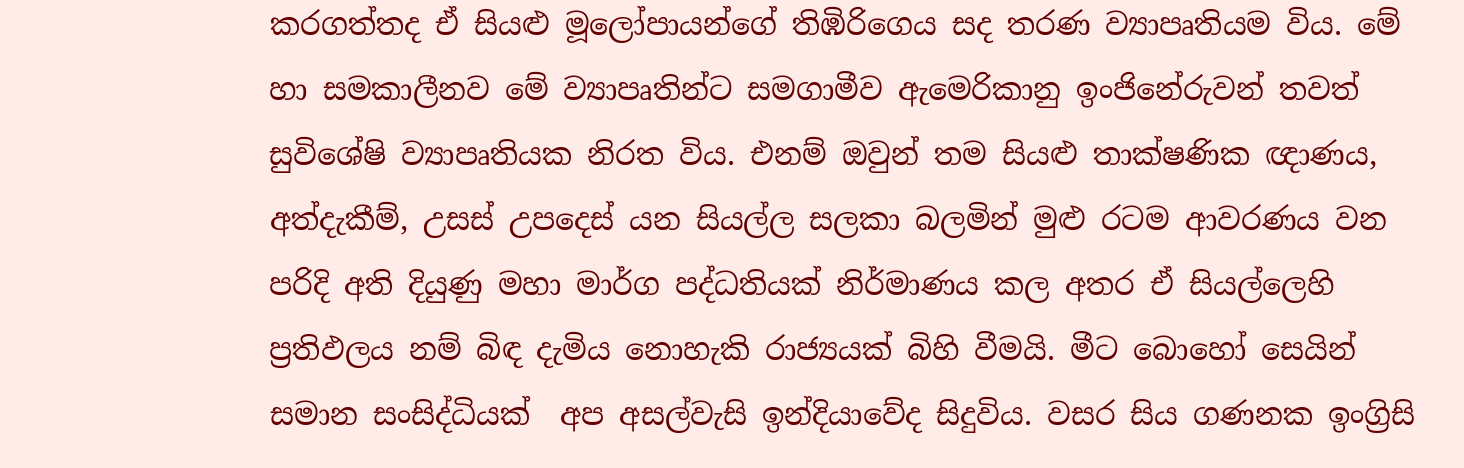කරගත්තද ඒ සියළු මූලෝපායන්ගේ තිඹිරිගෙය සද තරණ ව්‍යාපෘතියම විය. මේ හා සමකාලීනව මේ ව්‍යාපෘතින්ට සමගාමීව ඇමෙරිකානු ඉංජිනේරුවන් තවත් සුවිශේෂි ව්‍යාපෘතියක නිරත විය. එනම් ඔවුන් තම සියළු තාක්ෂණික ඥාණය, අත්දැකීම්, උසස් උපදෙස් යන සියල්ල සලකා බලමින් මුළු රටම ආවරණය වන පරිදි අති දියුණු මහා මාර්ග පද්ධතියක් නිර්මාණය කල අතර ඒ සියල්ලෙහි ප්‍රතිඵලය නම් බිඳ දැමිය නොහැකි රාජ්‍යයක් බිහි වීමයි. මීට බොහෝ සෙයින් සමාන සංසිද්ධියක්  අප අසල්වැසි ඉන්දියාවේද සිදුවිය. වසර සිය ගණනක ඉංග්‍රිසි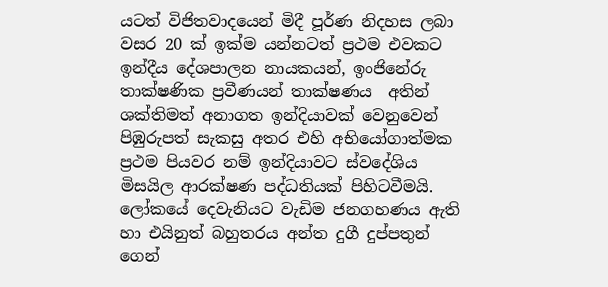යටත් විජිතවාදයෙන් මිදී පූර්ණ නිදහස ලබා වසර 20 ක් ඉක්ම යන්නටත් ප්‍රථම එවකට ඉන්දීය දේශපාලන නායකයන්, ඉංජිනේරු තාක්ෂණික ප්‍රවීණයන් තාක්ෂණය  අතින් ශක්තිමත් අනාගත ඉන්දියාවක් වෙනුවෙන් පිඹුරුපත් සැකසු අතර එහි අභියෝගාත්මක ප්‍රථම පියවර නම් ඉන්දියාවට ස්වදේශිය මිසයිල ආරක්ෂණ පද්ධතියක් පිහිටවීමයි. ලෝකයේ දෙවැනියට වැඩිම ජනගහණය ඇති හා එයිනුත් බහුතරය අන්ත දුගී දුප්පතුන් ගෙන්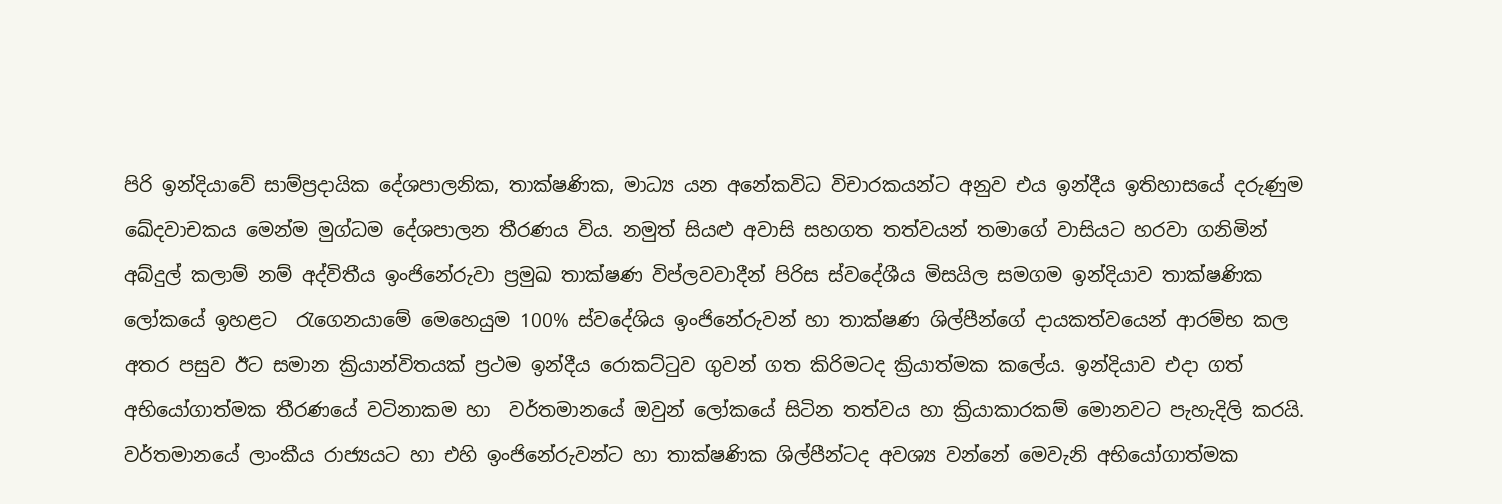පිරි ඉන්දියාවේ සාම්ප්‍රදායික දේශපාලනික, තාක්ෂණික, මාධ්‍ය යන අනේකවිධ විචාරකයන්ට අනුව එය ඉන්දීය ඉතිහාසයේ දරුණුම ඛේදවාචකය මෙන්ම මුග්ධම දේශපාලන තීරණය විය. නමුත් සියළු අවාසි සහගත තත්වයන් තමාගේ වාසියට හරවා ගනිමින් අබ්දුල් කලාම් නම් අද්විතීය ඉංජිනේරුවා ප්‍රමුඛ තාක්ෂණ විප්ලවවාදීන් පිරිස ස්වදේශීය මිසයිල සමගම ඉන්දියාව තාක්ෂණික ලෝකයේ ඉහළට  රැගෙනයාමේ මෙහෙයුම 100% ස්වදේශිය ඉංජිනේරුවන් හා තාක්ෂණ ශිල්පීන්ගේ දායකත්වයෙන් ආරම්භ කල අතර පසුව ඊට සමාන ක්‍රියාන්විතයක් ප්‍රථම ඉන්දීය රොකට්ටුව ගුවන් ගත කිරිමටද ක්‍රියාත්මක කලේය. ඉන්දියාව එදා ගත් අභියෝගාත්මක තීරණයේ වටිනාකම හා  වර්තමානයේ ඔවුන් ලෝකයේ සිටින තත්වය හා ක්‍රියාකාරකම් මොනවට පැහැදිලි කරයි. වර්තමානයේ ලාංකීය රාජ්‍යයට හා එහි ඉංජිනේරුවන්ට හා තාක්ෂණික ශිල්පීන්ටද අවශ්‍ය වන්නේ මෙවැනි අභියෝගාත්මක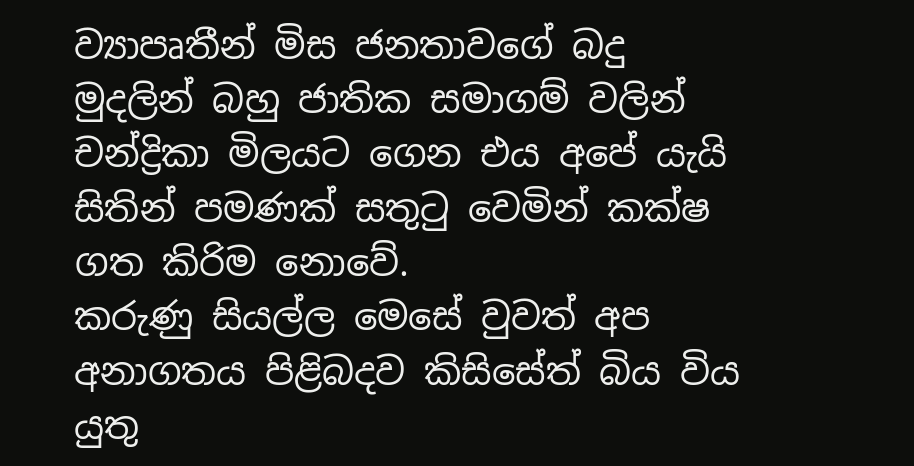ව්‍යාපෘතීන් මිස ජනතාවගේ බදු මුදලින් බහු ජාතික සමාගම් වලින් චන්ද්‍රිකා මිලයට ගෙන එය අපේ යැයි සිතින් පමණක් සතුටු වෙමින් කක්ෂ ගත කිරිම නොවේ.
කරුණු සියල්ල මෙසේ වුවත් අප අනාගතය පිළිබදව කිසිසේත් බිය විය යුතු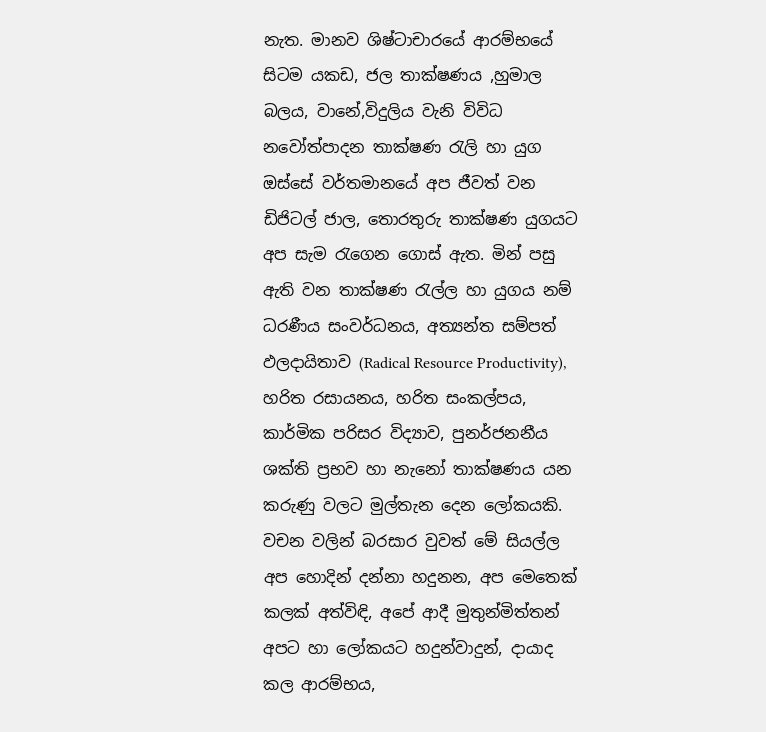නැත. මානව ශිෂ්ටාචාරයේ ආරම්භයේ සිටම යකඩ, ජල තාක්ෂණය ,හුමාල බලය, වානේ,විදුලිය වැනි විවිධ නවෝත්පාදන තාක්ෂණ රැලි හා යුග ඔස්සේ වර්තමානයේ අප ජීවත් වන ඩිජිටල් ජාල, තොරතුරු තාක්ෂණ යුගයට අප සැම රැගෙන ගොස් ඇත. මින් පසු ඇති වන තාක්ෂණ රැල්ල හා යුගය නම් ධරණීය සංවර්ධනය, අත්‍යන්ත සම්පත් ඵලදායිතාව (Radical Resource Productivity), හරිත රසායනය, හරිත සංකල්පය, කාර්මික පරිසර විද්‍යාව, පුනර්ජනනීය ශක්ති ප්‍රභව හා නැනෝ තාක්ෂණය යන කරුණු වලට මුල්තැන දෙන ලෝකයකි. වචන වලින් බරසාර වුවත් මේ සියල්ල අප හොදින් දන්නා හදුනන, අප මෙතෙක් කලක් අත්විඳි, අපේ ආදී මුතුන්මිත්තන් අපට හා ලෝකයට හදුන්වාදුන්, දායාද කල ආරම්භය,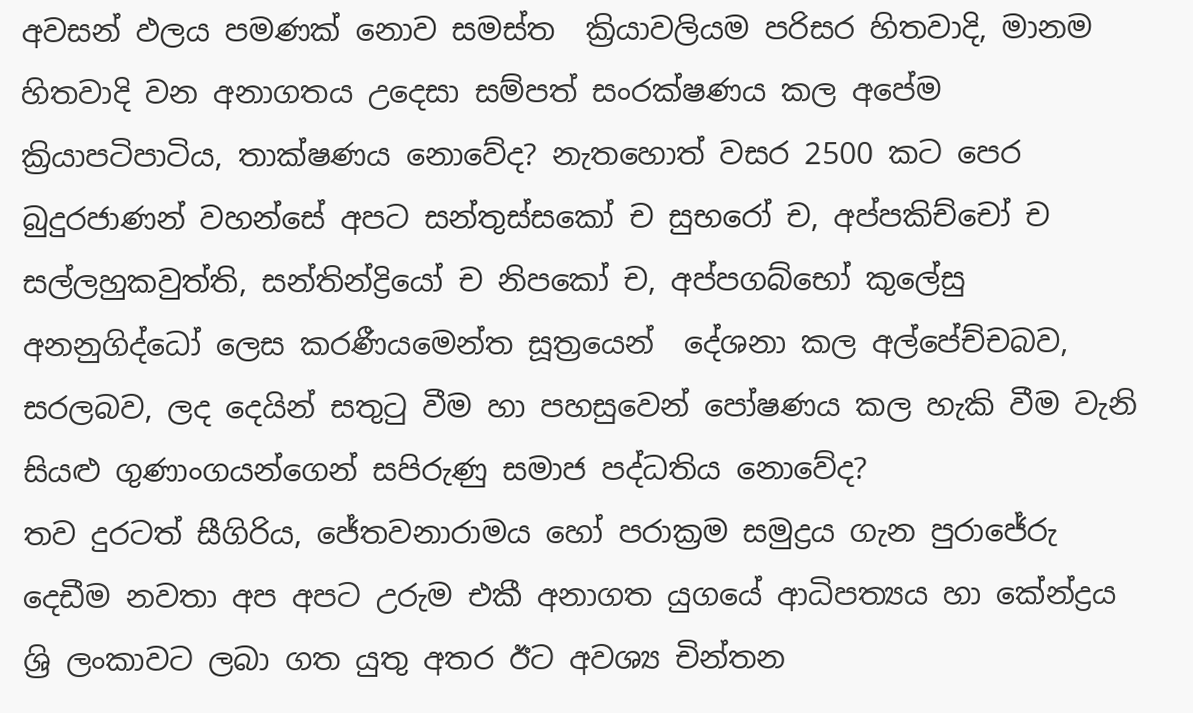අවසන් ඵලය පමණක් නොව සමස්ත  ක්‍රියාවලියම පරිසර හිතවාදි, මානම හිතවාදි වන අනාගතය උදෙසා සම්පත් සංරක්ෂණය කල අපේම ක්‍රියාපටිපාටිය, තාක්ෂණය නොවේද? නැතහොත් වසර 2500 කට පෙර බුදුරජාණන් වහන්සේ අපට සන්තුස්සකෝ ච සුභරෝ ච, අප්පකිච්චෝ ච සල්ලහුකවුත්ති, සන්තින්ද්‍රියෝ ච නිපකෝ ච, අප්පගබ්භෝ කුලේසු අනනුගිද්ධෝ ලෙස කරණීයමෙන්ත සූත්‍රයෙන්  දේශනා කල අල්පේච්චබව, සරලබව, ලද දෙයින් සතුටු වීම හා පහසුවෙන් පෝෂණය කල හැකි වීම වැනි සියළු ගුණාංගයන්ගෙන් සපිරුණු සමාජ පද්ධතිය නොවේද?
තව දුරටත් සීගිරිය, ජේතවනාරාමය හෝ පරාක්‍රම සමුද්‍රය ගැන පුරාජේරු දෙඩීම නවතා අප අපට උරුම එකී අනාගත යුගයේ ආධිපත්‍යය හා කේන්ද්‍රය ශ්‍රි ලංකාවට ලබා ගත යුතු අතර ඊට අවශ්‍ය චින්තන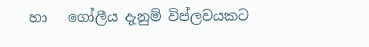හා   ගෝලීය දැනුම් විප්ලවයකට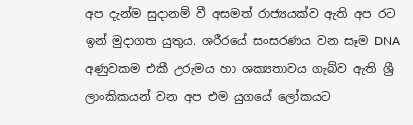අප දැන්ම සුදානම් වී අසමත් රාජ්‍යයක්ව ඇති අප රට ඉන් මුදාගත යුතුය. ශරීරයේ සංසරණය වන සෑම DNA අණුවකම එකී උරුමය හා ශක්‍යතාවය ගැබ්ව ඇති ශ්‍රී ලාංකිකයන් වන අප එම යුගයේ ලෝකයට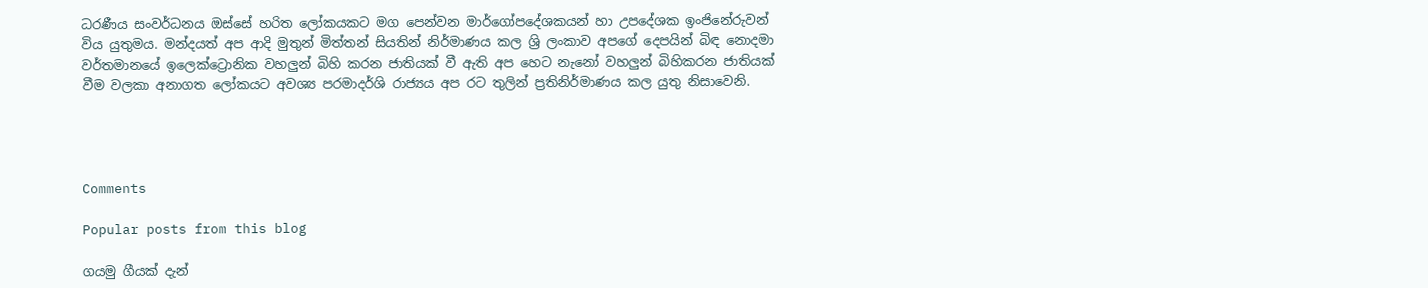ධරණීය සංවර්ධනය ඔස්සේ හරිත ලෝකයකට මග පෙන්වන මාර්ගෝපදේශකයන් හා උපදේශක ඉංජිනේරුවන් විය යුතුමය. මන්දයත් අප ආදි මුතුන් මිත්තන් සියතින් නිර්මාණය කල ශ්‍රි ලංකාව අපගේ දෙපයින් බිඳ නොදමා වර්තමානයේ ඉලෙක්ට්‍රොනික වහලුන් බිහි කරන ජාතියක් වී ඇති අප හෙට නැනෝ වහලුන් බිහිකරන ජාතියක් වීම වලකා අනාගත ලෝකයට අවශ්‍ය පරමාදර්ශි රාජ්‍යය අප රට තුලින් ප්‍රතිනිර්මාණය කල යුතු නිසාවෙනි.




Comments

Popular posts from this blog

ගයමු ගීයක් දැන්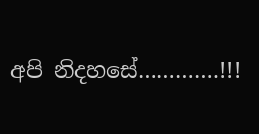අපි නිදහසේ………….!!!